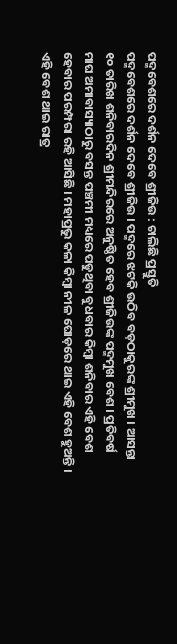ପଦ୍ମବେଶରେ ଦର୍ଶନ ଦେବେ ଶ୍ରୀଜିଉ : ଚାଲିଛି ପ୍ରସ୍ତୁତି
ପଦ୍ମବେଶରେ ଦର୍ଶନ ଦେବେ ଶ୍ରୀଜିଉ । ପଦ୍ମରେ ଝଟକି ଉଠିବ ବଡ଼ଠାକୁରଙ୍କ ଶ୍ରୀମୁଖ । ଆସନ୍ତା ୧୦ ତାରିଖ ଶନିବାରଦିନ ଶ୍ରୀମନ୍ଦିରରେ ଅନୁଷ୍ଠିତ ହେବ ଶ୍ରୀଜିଉଙ୍କ ପଦ୍ମମୁଖ ବେଶ । ପ୍ରତିବର୍ଷ ମାଘ ଅମାବାସ୍ୟାଠାରୁ ବସନ୍ତ ପଞ୍ଚମୀ ମଧ୍ୟରେ ପଡୁଥିବା ବୁଧବାର କିମ୍ବା ଶନିବାର ଏହି ବେଶ ହେବାର ପରମ୍ପରା ରହି ଆସିଛି । ମହାପ୍ରଭୁ କଳା କିମ୍ବା ନୀଳ ଘୋଡ଼ରେ ଥାଇ ଏହି ବେଶ ହୁଅନ୍ତି । ଏହି ବେଶ ଥାଇ ରାତ୍ର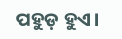ପହୁଡ଼ ହୁଏ।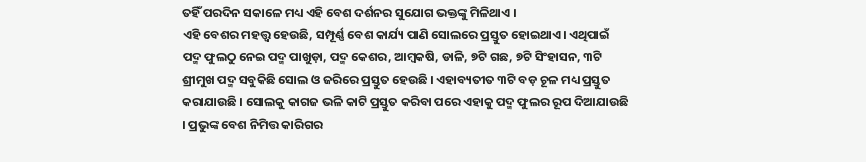ତହିଁ ପରଦିନ ସକାଳେ ମଧ୍ୟ ଏହି ବେଶ ଦର୍ଶନର ସୁଯୋଗ ଭକ୍ତଙ୍କୁ ମିଳିଥାଏ ।
ଏହି ବେଶର ମହତ୍ତ୍ୱ ହେଉଛି, ସମ୍ପୂର୍ଣ୍ଣ ବେଶ କାର୍ଯ୍ୟ ପାଣି ସୋଲରେ ପ୍ରସ୍ତୁତ ହୋଇଥାଏ। ଏଥିପାଇଁ ପଦ୍ମ ଫୁଲଠୁ ନେଇ ପଦ୍ମ ପାଖୁଡ଼ା, ପଦ୍ମ କେଶର, ଆମ୍ବକଷି, ଡାଳି, ୭ଟି ଗଛ, ୭ଟି ସିଂହାସନ, ୩ଟି ଶ୍ରୀମୁଖ ପଦ୍ମ ସବୁକିଛି ସୋଲ ଓ ଜରିରେ ପ୍ରସ୍ତୁତ ହେଉଛି । ଏହାବ୍ୟତୀତ ୩ଟି ବଡ଼ ଚୂଳ ମଧ୍ୟ ପ୍ରସ୍ତୁତ କରାଯାଉଛି । ସୋଲକୁ କାଗଜ ଭଳି କାଟି ପ୍ରସ୍ତୁତ କରିବା ପରେ ଏହାକୁ ପଦ୍ମ ଫୁଲର ରୂପ ଦିଆଯାଉଛି । ପ୍ରଭୁଙ୍କ ବେଶ ନିମିତ୍ତ କାରିଗର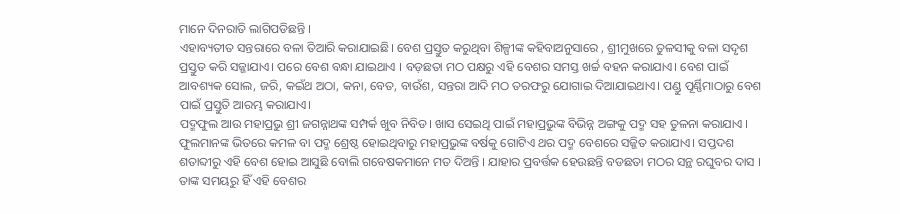ମାନେ ଦିନରାତି ଲାଗିପଡିଛନ୍ତି ।
ଏହାବ୍ୟତୀତ ସନ୍ତରାରେ ବଳା ତିଆରି କରାଯାଇଛି। ବେଶ ପ୍ରସ୍ତୁତ କରୁଥିବା ଶିଳ୍ପୀଙ୍କ କହିବାଅନୁସାରେ , ଶ୍ରୀମୁଖରେ ତୁଳସୀକୁ ବଳା ସଦୃଶ ପ୍ରସ୍ତୁତ କରି ସଜ୍ଜାଯାଏ। ପରେ ବେଶ ବନ୍ଧା ଯାଇଥାଏ । ବଡ଼ଛତା ମଠ ପକ୍ଷରୁ ଏହି ବେଶର ସମସ୍ତ ଖର୍ଚ୍ଚ ବହନ କରାଯାଏ। ବେଶ ପାଇଁ ଆବଶ୍ୟକ ସୋଲ, ଜରି, କଇଁଥ ଅଠା, କନା, ବେତ, ବାଉଁଶ, ସନ୍ତରା ଆଦି ମଠ ତରଫରୁ ଯୋଗାଇ ଦିଆଯାଇଥାଏ। ପଣ୍ଡୁ ପୂର୍ଣ୍ଣିମାଠାରୁ ବେଶ ପାଇଁ ପ୍ରସ୍ତୁତି ଆରମ୍ଭ କରାଯାଏ।
ପଦ୍ମଫୁଲ ଆଉ ମହାପ୍ରଭୁ ଶ୍ରୀ ଜଗନ୍ନାଥଙ୍କ ସମ୍ପର୍କ ଖୁବ ନିବିଡ। ଖାସ ସେଇଥି ପାଇଁ ମହାପ୍ରଭୁଙ୍କ ବିଭିନ୍ନ ଅଙ୍ଗକୁ ପଦ୍ମ ସହ ତୁଳନା କରାଯାଏ । ଫୁଲମାନଙ୍କ ଭିତରେ କମଳ ବା ପଦ୍ମ ଶ୍ରେଷ୍ଠ ହୋଇଥିବାରୁ ମହାପ୍ରଭୁଙ୍କ ବର୍ଷକୁ ଗୋଟିଏ ଥର ପଦ୍ମ ବେଶରେ ସଜ୍ଜିତ କରାଯାଏ। ସପ୍ତଦଶ ଶତାବ୍ଦୀରୁ ଏହି ବେଶ ହୋଇ ଆସୁଛି ବୋଲି ଗବେଷକମାନେ ମତ ଦିଅନ୍ତି । ଯାହାର ପ୍ରବର୍ତ୍ତକ ହେଉଛନ୍ତି ବଡଛତା ମଠର ସନ୍ଥ ରଘୁବର ଦାସ । ତାଙ୍କ ସମୟରୁ ହିଁ ଏହି ବେଶର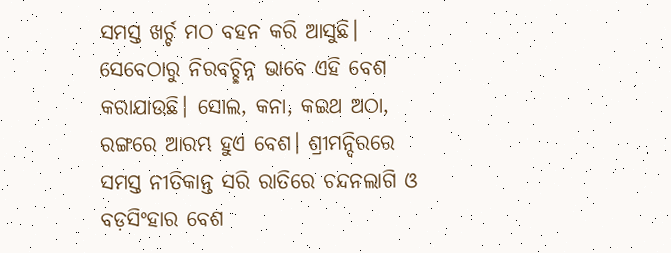ସମସ୍ତ ଖର୍ଚ୍ଚ ମଠ ବହନ କରି ଆସୁଛି। ସେବେଠାରୁ ନିରବଚ୍ଛିନ୍ନ ଭାବେ ଏହି ବେଶ କରାଯାଉଛି। ସୋଲ, କନା, କଇଥ ଅଠା, ରଙ୍ଗରେ ଆରମ୍ଭ ହୁଏ ବେଶ। ଶ୍ରୀମନ୍ଦିରରେ ସମସ୍ତ ନୀତିକାନ୍ତ ସରି ରାତିରେ ଚନ୍ଦନଲାଗି ଓ ବଡ଼ସିଂହାର ବେଶ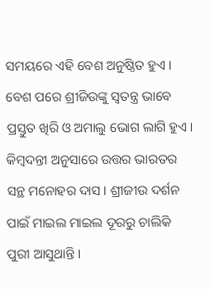ସମୟରେ ଏହି ବେଶ ଅନୁଷ୍ଠିତ ହୁଏ। ବେଶ ପରେ ଶ୍ରୀଜିଉଙ୍କୁ ସ୍ୱତନ୍ତ୍ର ଭାବେ ପ୍ରସ୍ତୁତ ଖିରି ଓ ଅମାଲୁ ଭୋଗ ଲାଗି ହୁଏ।
କିମ୍ବଦନ୍ତୀ ଅନୁସାରେ ଉତ୍ତର ଭାରତର ସନ୍ଥ ମନୋହର ଦାସ। ଶ୍ରୀଜୀଉ ଦର୍ଶନ ପାଇଁ ମାଇଲ ମାଇଲ ଦୂରରୁ ଚାଲିକି ପୁରୀ ଆସୁଥାନ୍ତି ।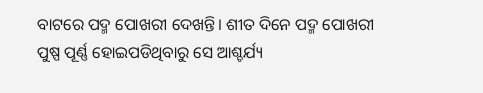ବାଟରେ ପଦ୍ମ ପୋଖରୀ ଦେଖନ୍ତି। ଶୀତ ଦିନେ ପଦ୍ମ ପୋଖରୀ ପୁଷ୍ପ ପୂର୍ଣ୍ଣ ହୋଇପଡିଥିବାରୁ ସେ ଆଶ୍ଚର୍ଯ୍ୟ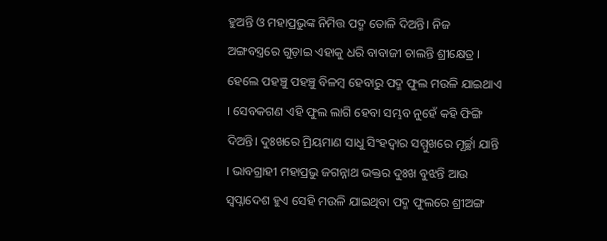ହୁଅନ୍ତି ଓ ମହାପ୍ରଭୁଙ୍କ ନିମିତ୍ତ ପଦ୍ମ ତୋଳି ଦିଅନ୍ତି। ନିଜ ଅଙ୍ଗବସ୍ତ୍ରରେ ଗୁଡ଼ାଇ ଏହାକୁ ଧରି ବାବାଜୀ ଚାଲନ୍ତି ଶ୍ରୀକ୍ଷେତ୍ର । ହେଲେ ପହଞ୍ଚୁ ପହଞ୍ଚୁ ବିଳମ୍ବ ହେବାରୁ ପଦ୍ମ ଫୁଲ ମଉଳି ଯାଇଥାଏ । ସେବକଗଣ ଏହି ଫୁଲ ଲାଗି ହେବା ସମ୍ଭବ ନୁହେଁ କହି ଫିଙ୍ଗି ଦିଅନ୍ତି। ଦୁଃଖରେ ମ୍ରିୟମାଣ ସାଧୁ ସିଂହଦ୍ୱାର ସମ୍ମୁଖରେ ମୂର୍ଚ୍ଛା ଯାନ୍ତି । ଭାବଗ୍ରାହୀ ମହାପ୍ରଭୁ ଜଗନ୍ନାଥ ଭକ୍ତର ଦୁଃଖ ବୁଝନ୍ତି ଆଉ ସ୍ୱପ୍ନାଦେଶ ହୁଏ ସେହି ମଉଳି ଯାଇଥିବା ପଦ୍ମ ଫୁଲରେ ଶ୍ରୀଅଙ୍ଗ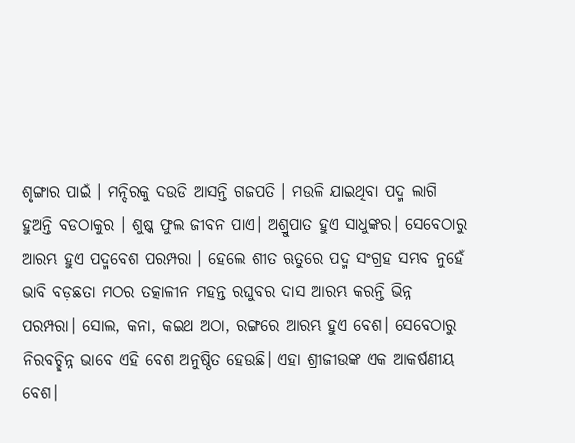ଶୃଙ୍ଗାର ପାଇଁ । ମନ୍ଦିରକୁ ଦଉଡି ଆସନ୍ତି ଗଜପତି । ମଉଳି ଯାଇଥିବା ପଦ୍ମ ଲାଗି ହୁଅନ୍ତି ବଡଠାକୁର । ଶୁଷ୍କ ଫୁଲ ଜୀବନ ପାଏ। ଅଶ୍ରୁପାତ ହୁଏ ସାଧୁଙ୍କର। ସେବେଠାରୁ ଆରମ୍ଭ ହୁଏ ପଦ୍ମବେଶ ପରମ୍ପରା । ହେଲେ ଶୀତ ଋତୁରେ ପଦ୍ମ ସଂଗ୍ରହ ସମ୍ଭବ ନୁହେଁ ଭାବି ବଡ଼ଛତା ମଠର ତତ୍କାଳୀନ ମହନ୍ତ ରଘୁବର ଦାସ ଆରମ୍ଭ କରନ୍ତି ଭିନ୍ନ ପରମ୍ପରା। ସୋଲ, କନା, କଇଥ ଅଠା, ରଙ୍ଗରେ ଆରମ୍ଭ ହୁଏ ବେଶ। ସେବେଠାରୁ ନିରବଚ୍ଛିନ୍ନ ଭାବେ ଏହି ବେଶ ଅନୁଷ୍ଠିତ ହେଉଛି। ଏହା ଶ୍ରୀଜୀଉଙ୍କ ଏକ ଆକର୍ଷଣୀୟ ବେଶ।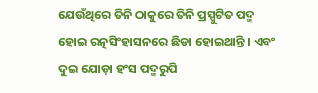ଯେଉଁଥିରେ ତିନି ଠାକୁରେ ତିନି ପ୍ରସ୍ପୁଟିତ ପଦ୍ମ ହୋଇ ରତ୍ନସିଂହାସନରେ ଛିଡା ହୋଇଥାନ୍ତି । ଏବଂ ଦୁଇ ଯୋଡ଼ା ହଂସ ପଦ୍ମରୁପି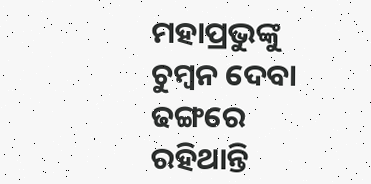ମହାପ୍ରଭୁଙ୍କୁ ଚୁମ୍ବନ ଦେବା ଢଙ୍ଗରେ ରହିଥାନ୍ତି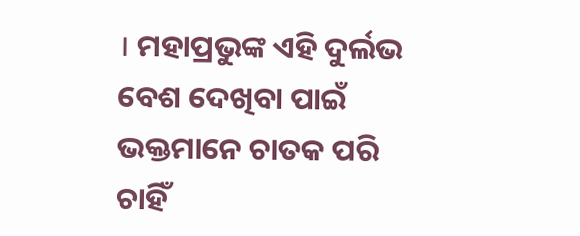। ମହାପ୍ରଭୁଙ୍କ ଏହି ଦୁର୍ଲଭ ବେଶ ଦେଖିବା ପାଇଁ ଭକ୍ତମାନେ ଚାତକ ପରି ଚାହିଁ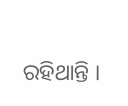ରହିଥାନ୍ତି ।